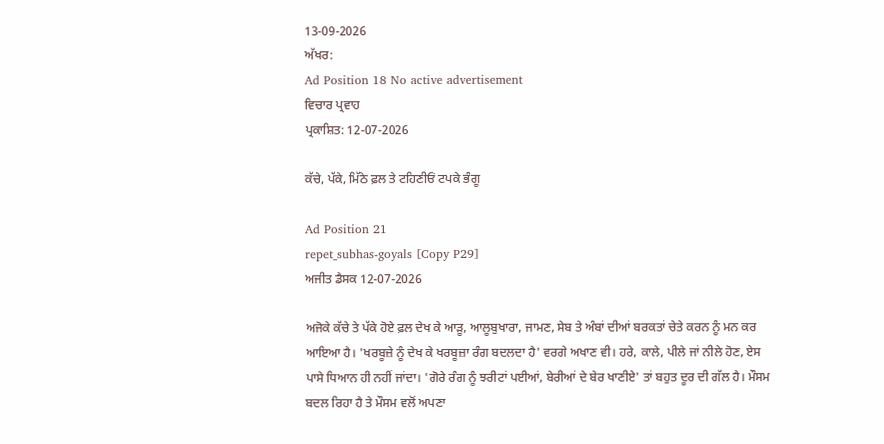13-09-2026
ਅੱਖਰ:
Ad Position 18 No active advertisement
ਵਿਚਾਰ ਪ੍ਰਵਾਹ
ਪ੍ਰਕਾਸ਼ਿਤ: 12-07-2026

ਕੱਚੇ, ਪੱਕੇ, ਮਿੱਠੇ ਫ਼ਲ ਤੇ ਟਹਿਣੀਓਂ ਟਪਕੇ ਭੰਗੂ

Ad Position 21
repet_subhas-goyals [Copy P29]
ਅਜੀਤ ਡੈਸਕ 12-07-2026

ਅਜੋਕੇ ਕੱਚੇ ਤੇ ਪੱਕੇ ਹੋਏ ਫ਼ਲ ਦੇਖ ਕੇ ਆੜੂ, ਆਲੂਬੁਖਾਰਾ, ਜਾਮਣ, ਸੇਬ ਤੇ ਅੰਬਾਂ ਦੀਆਂ ਬਰਕਤਾਂ ਚੇਤੇ ਕਰਨ ਨੂੰ ਮਨ ਕਰ ਆਇਆ ਹੈ। 'ਖਰਬੂਜ਼ੇ ਨੂੰ ਦੇਖ ਕੇ ਖਰਬੂਜ਼ਾ ਰੰਗ ਬਦਲਦਾ ਹੈ' ਵਰਗੇ ਅਖਾਣ ਵੀ। ਹਰੇ, ਕਾਲੇ, ਪੀਲੇ ਜਾਂ ਨੀਲੇ ਹੋਣ, ਏਸ ਪਾਸੇ ਧਿਆਨ ਹੀ ਨਹੀਂ ਜਾਂਦਾ। 'ਗੋਰੇ ਰੰਗ ਨੂੰ ਝਰੀਟਾਂ ਪਈਆਂ, ਬੇਰੀਆਂ ਦੇ ਬੇਰ ਖਾਣੀਏ' ਤਾਂ ਬਹੁਤ ਦੂਰ ਦੀ ਗੱਲ ਹੈ। ਮੌਸਮ ਬਦਲ ਰਿਹਾ ਹੈ ਤੇ ਮੌਸਮ ਵਲੋਂ ਅਪਣਾ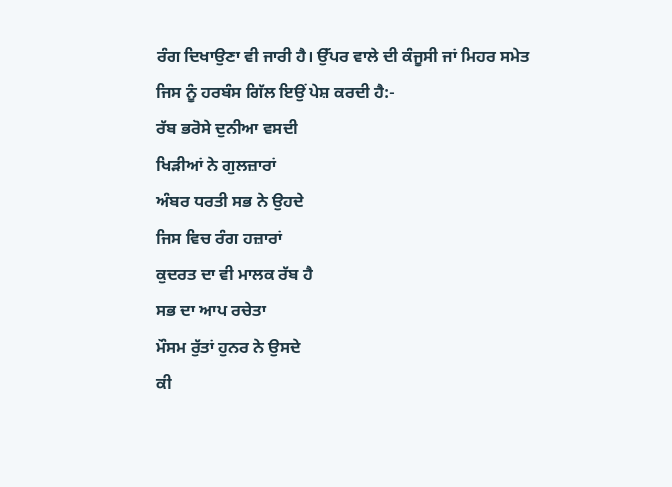ਰੰਗ ਦਿਖਾਉਣਾ ਵੀ ਜਾਰੀ ਹੈ। ਉੱਪਰ ਵਾਲੇ ਦੀ ਕੰਜੂਸੀ ਜਾਂ ਮਿਹਰ ਸਮੇਤ ਜਿਸ ਨੂੰ ਹਰਬੰਸ ਗਿੱਲ ਇਉਂ ਪੇਸ਼ ਕਰਦੀ ਹੈ:-
ਰੱਬ ਭਰੋਸੇ ਦੁਨੀਆ ਵਸਦੀ
ਖਿੜੀਆਂ ਨੇ ਗੁਲਜ਼ਾਰਾਂ
ਅੰਬਰ ਧਰਤੀ ਸਭ ਨੇ ਉਹਦੇ
ਜਿਸ ਵਿਚ ਰੰਗ ਹਜ਼ਾਰਾਂ
ਕੁਦਰਤ ਦਾ ਵੀ ਮਾਲਕ ਰੱਬ ਹੈ
ਸਭ ਦਾ ਆਪ ਰਚੇਤਾ
ਮੌਸਮ ਰੁੱਤਾਂ ਹੁਨਰ ਨੇ ਉਸਦੇ
ਕੀ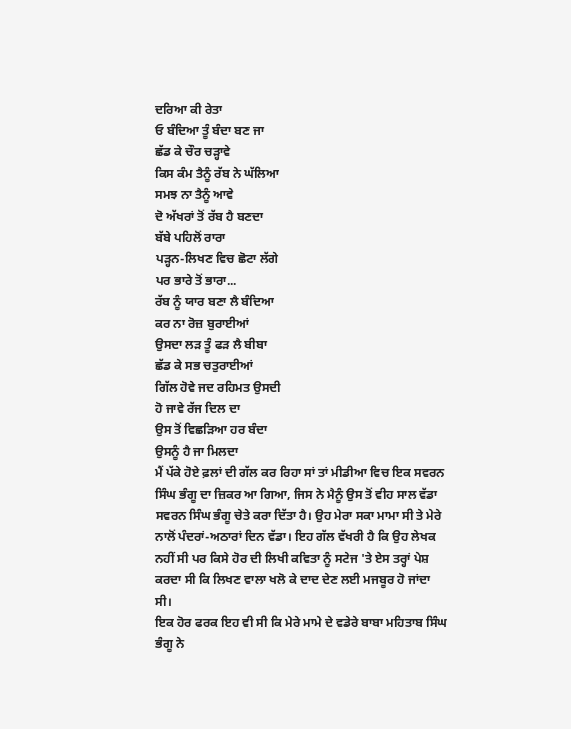ਦਰਿਆ ਕੀ ਰੇਤਾ
ਓ ਬੰਦਿਆ ਤੂੰ ਬੰਦਾ ਬਣ ਜਾ
ਛੱਡ ਕੇ ਚੌਰ ਚੜ੍ਹਾਵੇ
ਕਿਸ ਕੰਮ ਤੈਨੂੰ ਰੱਬ ਨੇ ਘੱਲਿਆ
ਸਮਝ ਨਾ ਤੈਨੂੰ ਆਵੇ
ਦੋ ਅੱਖਰਾਂ ਤੋਂ ਰੱਬ ਹੈ ਬਣਦਾ
ਬੱਬੇ ਪਹਿਲੋਂ ਰਾਰਾ
ਪੜ੍ਹਨ-ਲਿਖਣ ਵਿਚ ਛੋਟਾ ਲੱਗੇ
ਪਰ ਭਾਰੇ ਤੋਂ ਭਾਰਾ...
ਰੱਬ ਨੂੰ ਯਾਰ ਬਣਾ ਲੈ ਬੰਦਿਆ
ਕਰ ਨਾ ਰੋਜ਼ ਬੁਰਾਈਆਂ
ਉਸਦਾ ਲੜ ਤੂੰ ਫੜ ਲੈ ਬੀਬਾ
ਛੱਡ ਕੇ ਸਭ ਚਤੁਰਾਈਆਂ
ਗਿੱਲ ਹੋਵੇ ਜਦ ਰਹਿਮਤ ਉਸਦੀ
ਹੋ ਜਾਵੇ ਰੱਜ ਦਿਲ ਦਾ
ਉਸ ਤੋਂ ਵਿਛੜਿਆ ਹਰ ਬੰਦਾ
ਉਸਨੂੰ ਹੈ ਜਾ ਮਿਲਦਾ
ਮੈਂ ਪੱਕੇ ਹੋਏ ਫ਼ਲਾਂ ਦੀ ਗੱਲ ਕਰ ਰਿਹਾ ਸਾਂ ਤਾਂ ਮੀਡੀਆ ਵਿਚ ਇਕ ਸਵਰਨ ਸਿੰਘ ਭੰਗੂ ਦਾ ਜ਼ਿਕਰ ਆ ਗਿਆ, ਜਿਸ ਨੇ ਮੈਨੂੰ ਉਸ ਤੋਂ ਵੀਹ ਸਾਲ ਵੱਡਾ ਸਵਰਨ ਸਿੰਘ ਭੰਗੂ ਚੇਤੇ ਕਰਾ ਦਿੱਤਾ ਹੈ। ਉਹ ਮੇਰਾ ਸਕਾ ਮਾਮਾ ਸੀ ਤੇ ਮੇਰੇ ਨਾਲੋਂ ਪੰਦਰਾਂ-ਅਠਾਰਾਂ ਦਿਨ ਵੱਡਾ। ਇਹ ਗੱਲ ਵੱਖਰੀ ਹੈ ਕਿ ਉਹ ਲੇਖਕ ਨਹੀਂ ਸੀ ਪਰ ਕਿਸੇ ਹੋਰ ਦੀ ਲਿਖੀ ਕਵਿਤਾ ਨੂੰ ਸਟੇਜ 'ਤੇ ਏਸ ਤਰ੍ਹਾਂ ਪੇਸ਼ ਕਰਦਾ ਸੀ ਕਿ ਲਿਖਣ ਵਾਲਾ ਖਲੋ ਕੇ ਦਾਦ ਦੇਣ ਲਈ ਮਜਬੂਰ ਹੋ ਜਾਂਦਾ ਸੀ।
ਇਕ ਹੋਰ ਫਰਕ ਇਹ ਵੀ ਸੀ ਕਿ ਮੇਰੇ ਮਾਮੇ ਦੇ ਵਡੇਰੇ ਬਾਬਾ ਮਹਿਤਾਬ ਸਿੰਘ ਭੰਗੂ ਨੇ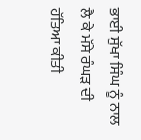ਭਾਈ ਸੁੱਖਾ ਸਿੰਘ ਨੂੰ ਨਾਲ ਲੈ ਕੇ ਮੱਸੇ ਰੰਘੜ ਦੀ ਹੱਤਿਆ ਕੀਤੀ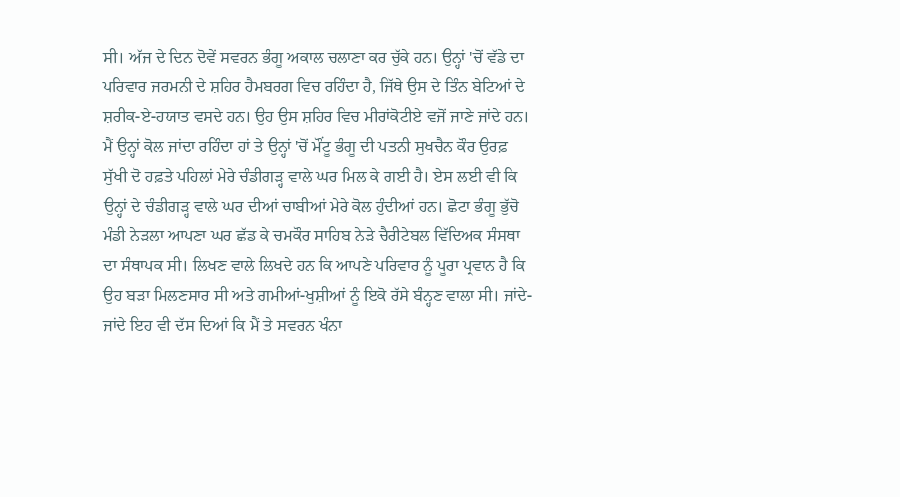ਸੀ। ਅੱਜ ਦੇ ਦਿਨ ਦੋਵੇਂ ਸਵਰਨ ਭੰਗੂ ਅਕਾਲ ਚਲਾਣਾ ਕਰ ਚੁੱਕੇ ਹਨ। ਉਨ੍ਹਾਂ 'ਚੋਂ ਵੱਡੇ ਦਾ ਪਰਿਵਾਰ ਜਰਮਨੀ ਦੇ ਸ਼ਹਿਰ ਹੈਮਬਰਗ ਵਿਚ ਰਹਿੰਦਾ ਹੈ, ਜਿੱਥੇ ਉਸ ਦੇ ਤਿੰਨ ਬੇਟਿਆਂ ਦੇ ਸ਼ਰੀਕ-ਏ-ਹਯਾਤ ਵਸਦੇ ਹਨ। ਉਹ ਉਸ ਸ਼ਹਿਰ ਵਿਚ ਮੀਰਾਂਕੋਟੀਏ ਵਜੋਂ ਜਾਣੇ ਜਾਂਦੇ ਹਨ। ਮੈਂ ਉਨ੍ਹਾਂ ਕੋਲ ਜਾਂਦਾ ਰਹਿੰਦਾ ਹਾਂ ਤੇ ਉਨ੍ਹਾਂ 'ਚੋਂ ਮੌਂਟੂ ਭੰਗੂ ਦੀ ਪਤਨੀ ਸੁਖਚੈਨ ਕੌਰ ਉਰਫ਼ ਸੁੱਖੀ ਦੋ ਹਫ਼ਤੇ ਪਹਿਲਾਂ ਮੇਰੇ ਚੰਡੀਗੜ੍ਹ ਵਾਲੇ ਘਰ ਮਿਲ ਕੇ ਗਈ ਹੈ। ਏਸ ਲਈ ਵੀ ਕਿ ਉਨ੍ਹਾਂ ਦੇ ਚੰਡੀਗੜ੍ਹ ਵਾਲੇ ਘਰ ਦੀਆਂ ਚਾਬੀਆਂ ਮੇਰੇ ਕੋਲ ਹੁੰਦੀਆਂ ਹਨ। ਛੋਟਾ ਭੰਗੂ ਭੁੱਚੋ ਮੰਡੀ ਨੇੜਲਾ ਆਪਣਾ ਘਰ ਛੱਡ ਕੇ ਚਮਕੌਰ ਸਾਹਿਬ ਨੇੜੇ ਚੈਰੀਟੇਬਲ ਵਿੱਦਿਅਕ ਸੰਸਥਾ ਦਾ ਸੰਥਾਪਕ ਸੀ। ਲਿਖਣ ਵਾਲੇ ਲਿਖਦੇ ਹਨ ਕਿ ਆਪਣੇ ਪਰਿਵਾਰ ਨੂੰ ਪੂਰਾ ਪ੍ਰਵਾਨ ਹੈ ਕਿ ਉਹ ਬੜਾ ਮਿਲਣਸਾਰ ਸੀ ਅਤੇ ਗਮੀਆਂ-ਖੁਸ਼ੀਆਂ ਨੂੰ ਇਕੋ ਰੱਸੇ ਬੰਨ੍ਹਣ ਵਾਲਾ ਸੀ। ਜਾਂਦੇ-ਜਾਂਦੇ ਇਹ ਵੀ ਦੱਸ ਦਿਆਂ ਕਿ ਮੈਂ ਤੇ ਸਵਰਨ ਖੰਨਾ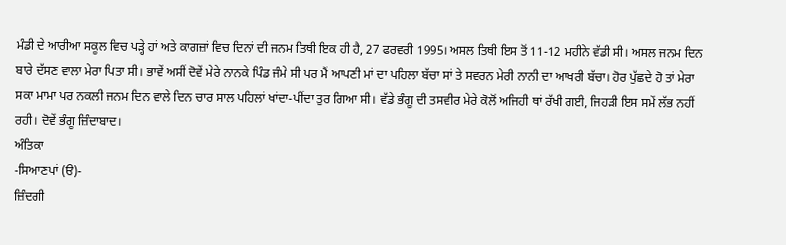ਮੰਡੀ ਦੇ ਆਰੀਆ ਸਕੂਲ ਵਿਚ ਪੜ੍ਹੇ ਹਾਂ ਅਤੇ ਕਾਗਜ਼ਾਂ ਵਿਚ ਦਿਨਾਂ ਦੀ ਜਨਮ ਤਿਥੀ ਇਕ ਹੀ ਹੈ, 27 ਫਰਵਰੀ 1995। ਅਸਲ ਤਿਥੀ ਇਸ ਤੋਂ 11-12 ਮਹੀਨੇ ਵੱਡੀ ਸੀ। ਅਸਲ ਜਨਮ ਦਿਨ ਬਾਰੇ ਦੱਸਣ ਵਾਲਾ ਮੇਰਾ ਪਿਤਾ ਸੀ। ਭਾਵੇਂ ਅਸੀਂ ਦੋਵੇਂ ਮੇਰੇ ਨਾਨਕੇ ਪਿੰਡ ਜੰਮੇ ਸੀ ਪਰ ਮੈਂ ਆਪਣੀ ਮਾਂ ਦਾ ਪਹਿਲਾ ਬੱਚਾ ਸਾਂ ਤੇ ਸਵਰਨ ਮੇਰੀ ਨਾਨੀ ਦਾ ਆਖਰੀ ਬੱਚਾ। ਹੋਰ ਪੁੱਛਦੇ ਹੋ ਤਾਂ ਮੇਰਾ ਸਕਾ ਮਾਮਾ ਪਰ ਨਕਲੀ ਜਨਮ ਦਿਨ ਵਾਲੇ ਦਿਨ ਚਾਰ ਸਾਲ ਪਹਿਲਾਂ ਖਾਂਦਾ-ਪੀਂਦਾ ਤੁਰ ਗਿਆ ਸੀ। ਵੱਡੇ ਭੰਗੂ ਦੀ ਤਸਵੀਰ ਮੇਰੇ ਕੋਲੋਂ ਅਜਿਹੀ ਥਾਂ ਰੱਖੀ ਗਈ, ਜਿਹੜੀ ਇਸ ਸਮੇਂ ਲੱਭ ਨਹੀਂ ਰਹੀ। ਦੋਵੇਂ ਭੰਗੂ ਜ਼ਿੰਦਾਬਾਦ।
ਅੰਤਿਕਾ
-ਸਿਆਣਪਾਂ (ੳ)-
ਜ਼ਿੰਦਗੀ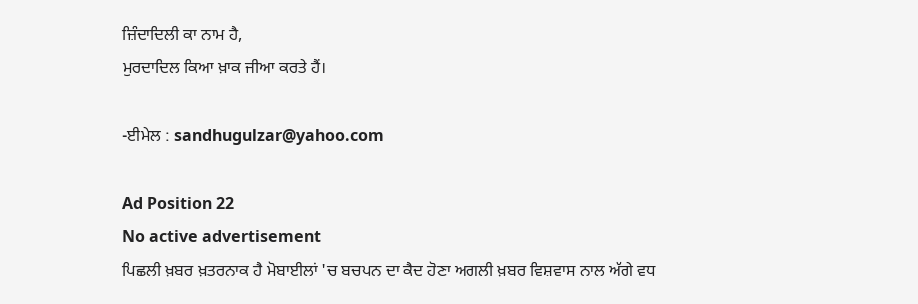ਜ਼ਿੰਦਾਦਿਲੀ ਕਾ ਨਾਮ ਹੈ,
ਮੁਰਦਾਦਿਲ ਕਿਆ ਖ਼ਾਕ ਜੀਆ ਕਰਤੇ ਹੈਂ।

-ਈਮੇਲ : sandhugulzar@yahoo.com

Ad Position 22
No active advertisement
ਪਿਛਲੀ ਖ਼ਬਰ ਖ਼ਤਰਨਾਕ ਹੈ ਮੋਬਾਈਲਾਂ 'ਚ ਬਚਪਨ ਦਾ ਕੈਦ ਹੋਣਾ ਅਗਲੀ ਖ਼ਬਰ ਵਿਸ਼ਵਾਸ ਨਾਲ ਅੱਗੇ ਵਧ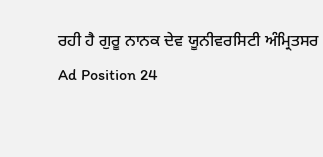ਰਹੀ ਹੈ ਗੁਰੂ ਨਾਨਕ ਦੇਵ ਯੂਨੀਵਰਸਿਟੀ ਅੰਮ੍ਰਿਤਸਰ
Ad Position 24